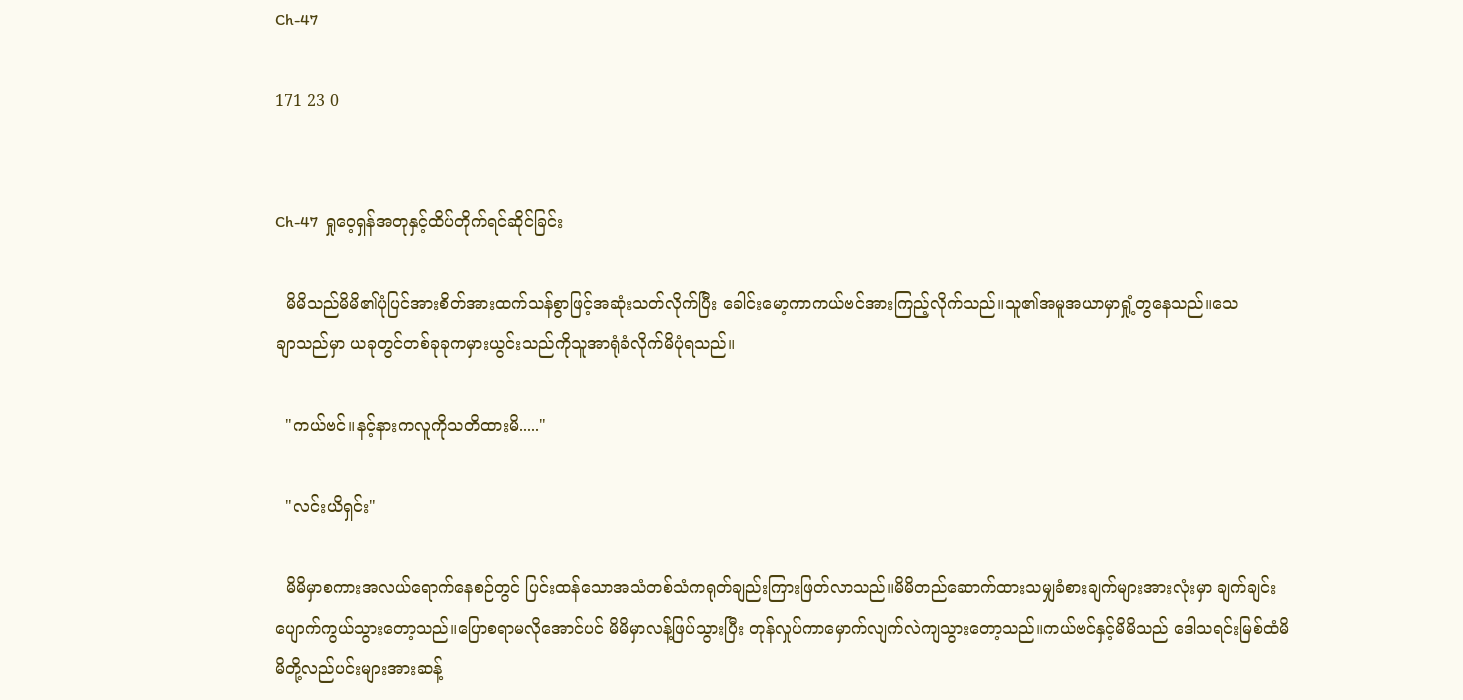Ch-47

171 23 0


Ch-47  ရှုဝေ့ရှန်အတုနှင့်ထိပ်တိုက်ရင်ဆိုင်ခြင်း

  မိမိသည်မိမိ၏ပုံပြင်အားစိတ်အားထက်သန်စွာဖြင့်အဆုံးသတ်လိုက်ပြီး ခေါင်းမော့ကာကယ်ဗင်အားကြည့်လိုက်သည်။သူ၏အမူအယာမှာရှုံ့တွနေသည်။သေချာ‌သည်မှာ ယခုတွင်တစ်ခုခုကမှားယွင်းသည်ကိုသူအာရုံခံလိုက်မိပုံရသည်။

  "ကယ်ဗင်။နင့်နားကလူကိုသတိထားမိ....."

  "လင်းယိရှင်း"

  မိမိမှာစကားအလယ်ရောက်နေစဉ်တွင် ပြင်းထန်သောအသံတစ်သံကရုတ်ချည်းကြားဖြတ်လာသည်။မိမိတည်ဆောက်ထားသမျှခံစားချက်များအားလုံးမှာ ချက်ချင်းပျောက်ကွယ်သွားတော့သည်။ပြောစရာမလိုအောင်ပင် မိမိမှာလန့်ဖြပ်သွားပြီး တုန်လှုပ်ကာမှောက်လျက်လဲကျသွားတော့သည်။ကယ်ဗင်နှင့်မိမိသည် ဒေါသရင်းမြစ်ထံမိမိတို့လည်ပင်းများအားဆန့်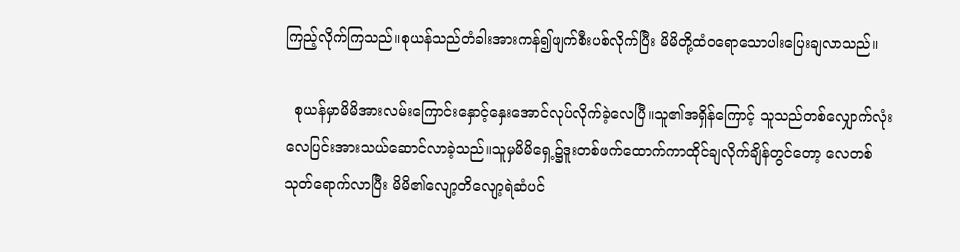ကြည့်လိုက်ကြသည်။စုယန်သည်တံခါးအားကန်၍ဖျက်စီးပစ်လိုက်ပြီး မိမိတို့ထံဝရောသောပါးပြေးချလာသည်။

  စုယန်မှာမိမိအားလမ်းကြောင်းနှောင့်နှေးအောင်လုပ်လိုက်ခဲ့လေပြီ။သူ၏အရှိန်ကြောင့် သူသည်တစ်လျှောက်လုံးလေပြင်းအားသယ်ဆောင်လာခဲ့သည်။သူမှမိမိရှေ့၌ဒူးတစ်ဖက်ထောက်ကာထိုင်ချလိုက်ချိန်တွင်တော့ လေတစ်သုတ်‌ရောက်လာပြီး ‌မိမိ၏လျော့တိလျော့ရဲဆံပင်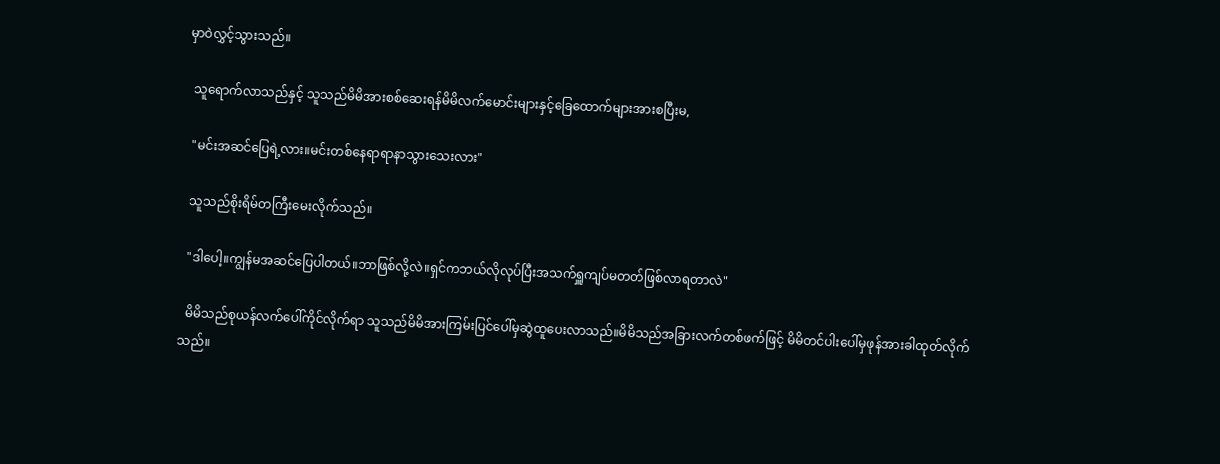မှာဝဲလွှင့်သွားသည်။

  သူရောက်လာသည်နှင့် သူသည်မိမိအားစစ်ဆေးရန်မိမိလက်မောင်းများနှင့်ခြေထောက်များအားစပြီးမ,

  "မင်းအဆင်ပြေရဲ့လား။မင်းတစ်နေရာရာနာသွားသေးလား"

  သူသည်စိုးရိမ်တကြီးမေးလိုက်သည်။

  "ဒါပေါ့။ကျွန်မအဆင်ပြေပါတယ်။ဘာဖြစ်လို့လဲ။ရှင်ကဘယ်လိုလုပ်ပြီးအသက်ရှူကျပ်မတတ်ဖြစ်လာရတာလဲ"

  မိမိသည်စုယန်လက်ပေါ်ကိုင်လိုက်ရာ သူသည်မိမိအားကြမ်းပြင်ပေါ်မှဆွဲထူပေးလာသည်။မိမိသည်အခြားလက်တစ်ဖက်ဖြင့် မိမိတင်ပါးပေါ်မှဖုန်အားခါထုတ်လိုက်သည်။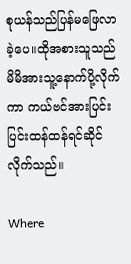စုယန်သည်ပြန်မဖြေလာခဲ့ပေ။ထိုအစားသူသည်မိမိအားသူ့နောက်ပို့လိုက်ကာ ကယ်ဗင်အားပြင်းပြင်းထန်ထန်ရင်ဆိုင်လိုက်သည်။

Where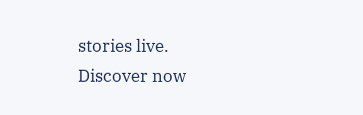stories live. Discover now